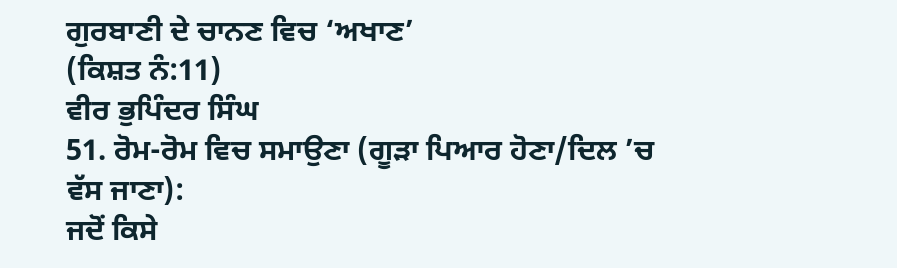ਗੁਰਬਾਣੀ ਦੇ ਚਾਨਣ ਵਿਚ ‘ਅਖਾਣ’
(ਕਿਸ਼ਤ ਨੰ:11)
ਵੀਰ ਭੁਪਿੰਦਰ ਸਿੰਘ
51. ਰੋਮ-ਰੋਮ ਵਿਚ ਸਮਾਉਣਾ (ਗੂੜਾ ਪਿਆਰ ਹੋਣਾ/ਦਿਲ ’ਚ
ਵੱਸ ਜਾਣਾ):
ਜਦੋਂ ਕਿਸੇ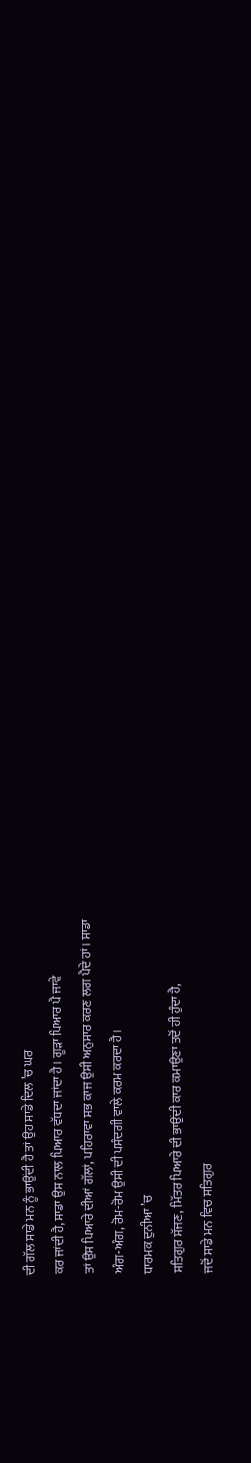ਦੀ ਗੱਲ ਸਾਡੇ ਮਨ ਨੂੰ ਭਾਉਂਦੀ ਹੈ ਤਾਂ ਉਹ ਸਾਡੇ ਦਿਲ ’ਚ ਘਰ
ਕਰ ਜਾਂਦੀ ਹੈ, ਸਾਡਾ ਉਸ ਨਾਲ ਪਿਆਰ ਵੱਧਦਾ ਜਾਂਦਾ ਹੈ। ਗੂੜਾ ਪਿਆਰ ਪੈ ਜਾਵੇ
ਤਾਂ ਉਸ ਪਿਆਰੇ ਦੀਆਂ ਗੱਲਾਂ, ਪਹਿਰਾਵਾ ਸਭ ਕਾਜ ਉਸੀ ਅਨੁਸਾਰ ਕਰਣ ਲਗ ਪੈਦੇ ਹਾਂ। ਸਾਡਾ
ਅੰਗ-ਅੰਗ, ਰੋਮ-ਰੋਮ ਉਸੀ ਦੀ ਪਸੰਦਗੀ ਵਾਲੇ ਕਰਮ ਕਰਦਾ ਹੈ।
ਧਾਰਮਕ ਦੁਨੀਆ ’ਚ
ਸਤਿਗੁਰ ਸੱਜਣ, ਮਿੱਤਰ ਪਿਆਰੇ ਦੀ ਭਾਉਂਦੀ ਕਾਰ ਕਮਾਉਣਾ ਤਦੋਂ ਹੀ ਹੁੰਦਾ ਹੈ,
ਜਦੋਂ ਸਾਡੇ ਮਨ ਵਿਚ ਸਤਿਗੁਰ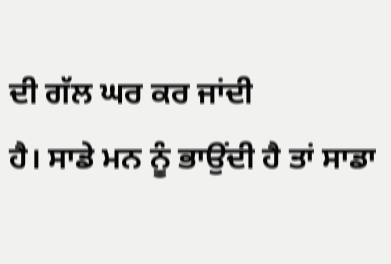ਦੀ ਗੱਲ ਘਰ ਕਰ ਜਾਂਦੀ
ਹੈ। ਸਾਡੇ ਮਨ ਨੂੰ ਭਾਉਂਦੀ ਹੈ ਤਾਂ ਸਾਡਾ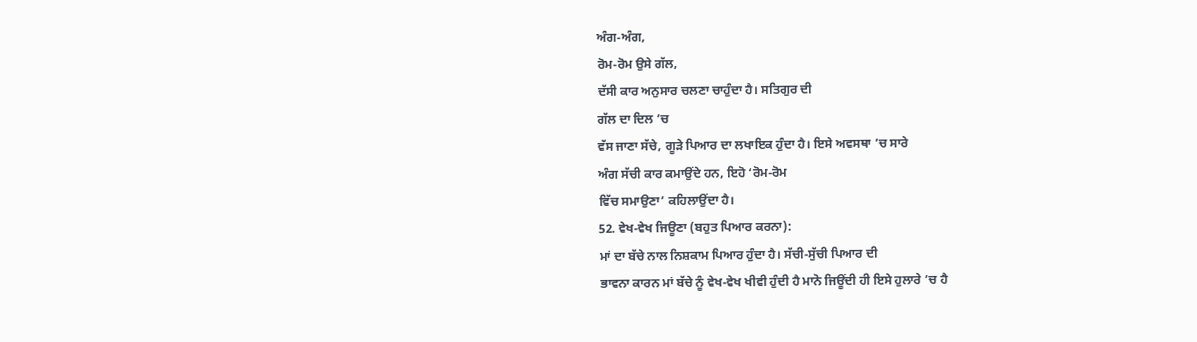ਅੰਗ-ਅੰਗ,
ਰੋਮ-ਰੋਮ ਉਸੇ ਗੱਲ,
ਦੱਸੀ ਕਾਰ ਅਨੁਸਾਰ ਚਲਣਾ ਚਾਹੁੰਦਾ ਹੈ। ਸਤਿਗੁਰ ਦੀ
ਗੱਲ ਦਾ ਦਿਲ ’ਚ
ਵੱਸ ਜਾਣਾ ਸੱਚੇ, ਗੂੜੇ ਪਿਆਰ ਦਾ ਲਖਾਇਕ ਹੁੰਦਾ ਹੈ। ਇਸੇ ਅਵਸਥਾ ’ਚ ਸਾਰੇ
ਅੰਗ ਸੱਚੀ ਕਾਰ ਕਮਾਉਂਦੇ ਹਨ, ਇਹੋ ‘ਰੋਮ-ਰੋਮ
ਵਿੱਚ ਸਮਾਉਣਾ’ ਕਹਿਲਾਉਂਦਾ ਹੈ।
52. ਵੇਖ-ਵੇਖ ਜਿਊਣਾ (ਬਹੁਤ ਪਿਆਰ ਕਰਨਾ):
ਮਾਂ ਦਾ ਬੱਚੇ ਨਾਲ ਨਿਸ਼ਕਾਮ ਪਿਆਰ ਹੁੰਦਾ ਹੈ। ਸੱਚੀ-ਸੁੱਚੀ ਪਿਆਰ ਦੀ
ਭਾਵਨਾ ਕਾਰਨ ਮਾਂ ਬੱਚੇ ਨੂੰ ਵੇਖ-ਵੇਖ ਖੀਵੀ ਹੁੰਦੀ ਹੈ ਮਾਨੋ ਜਿਊਂਦੀ ਹੀ ਇਸੇ ਹੁਲਾਰੇ ’ਚ ਹੈ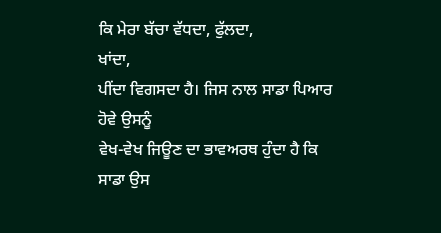ਕਿ ਮੇਰਾ ਬੱਚਾ ਵੱਧਦਾ, ਫੁੱਲਦਾ,
ਖਾਂਦਾ,
ਪੀਂਦਾ ਵਿਗਸਦਾ ਹੈ। ਜਿਸ ਨਾਲ ਸਾਡਾ ਪਿਆਰ ਹੋਵੇ ਉਸਨੂੰ
ਵੇਖ-ਵੇਖ ਜਿਊਣ ਦਾ ਭਾਵਅਰਥ ਹੁੰਦਾ ਹੈ ਕਿ ਸਾਡਾ ਉਸ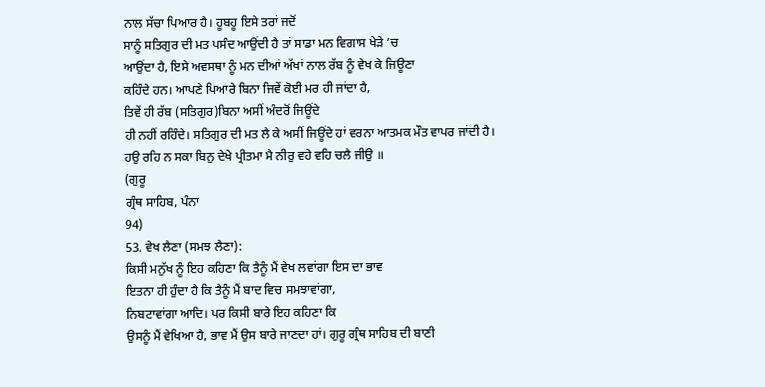ਨਾਲ ਸੱਚਾ ਪਿਆਰ ਹੈ। ਹੂਬਹੂ ਇਸੇ ਤਰਾਂ ਜਦੋਂ
ਸਾਨੂੰ ਸਤਿਗੁਰ ਦੀ ਮਤ ਪਸੰਦ ਆਉਂਦੀ ਹੈ ਤਾਂ ਸਾਡਾ ਮਨ ਵਿਗਾਸ ਖੇੜੇ ’ਚ
ਆਉਂਦਾ ਹੈ, ਇਸੇ ਅਵਸਥਾ ਨੂੰ ਮਨ ਦੀਆਂ ਅੱਖਾਂ ਨਾਲ ਰੱਬ ਨੂੰ ਵੇਖ ਕੇ ਜਿਊਣਾ
ਕਹਿੰਦੇ ਹਨ। ਆਪਣੇ ਪਿਆਰੇ ਬਿਨਾ ਜਿਵੇਂ ਕੋਈ ਮਰ ਹੀ ਜਾਂਦਾ ਹੈ,
ਤਿਵੇਂ ਹੀ ਰੱਬ (ਸਤਿਗੁਰ)ਬਿਨਾ ਅਸੀਂ ਅੰਦਰੋਂ ਜਿਊਂਦੇ
ਹੀ ਨਹੀਂ ਰਹਿੰਦੇ। ਸਤਿਗੁਰ ਦੀ ਮਤ ਲੈ ਕੇ ਅਸੀਂ ਜਿਊਂਦੇ ਹਾਂ ਵਰਨਾ ਆਤਮਕ ਮੌਤ ਵਾਪਰ ਜਾਂਦੀ ਹੈ।
ਹਉ ਰਹਿ ਨ ਸਕਾ ਬਿਨੁ ਦੇਖੇ ਪ੍ਰੀਤਮਾ ਮੈ ਨੀਰੁ ਵਹੇ ਵਹਿ ਚਲੈ ਜੀਉ ॥
(ਗੁਰੂ
ਗ੍ਰੰਥ ਸਾਹਿਬ, ਪੰਨਾ
94)
53. ਵੇਖ ਲੈਣਾ (ਸਮਝ ਲੈਣਾ):
ਕਿਸੀ ਮਨੁੱਖ ਨੂੰ ਇਹ ਕਹਿਣਾ ਕਿ ਤੈਨੂੰ ਮੈਂ ਵੇਖ ਲਵਾਂਗਾ ਇਸ ਦਾ ਭਾਵ
ਇਤਨਾ ਹੀ ਹੁੰਦਾ ਹੈ ਕਿ ਤੈਨੂੰ ਮੈਂ ਬਾਦ ਵਿਚ ਸਮਝਾਵਾਂਗਾ,
ਨਿਬਟਾਵਾਂਗਾ ਆਦਿ। ਪਰ ਕਿਸੀ ਬਾਰੇ ਇਹ ਕਹਿਣਾ ਕਿ
ਉਸਨੂੰ ਮੈਂ ਵੇਖਿਆ ਹੈ, ਭਾਵ ਮੈਂ ਉਸ ਬਾਰੇ ਜਾਣਦਾ ਹਾਂ। ਗੁਰੂ ਗ੍ਰੰਥ ਸਾਹਿਬ ਦੀ ਬਾਣੀ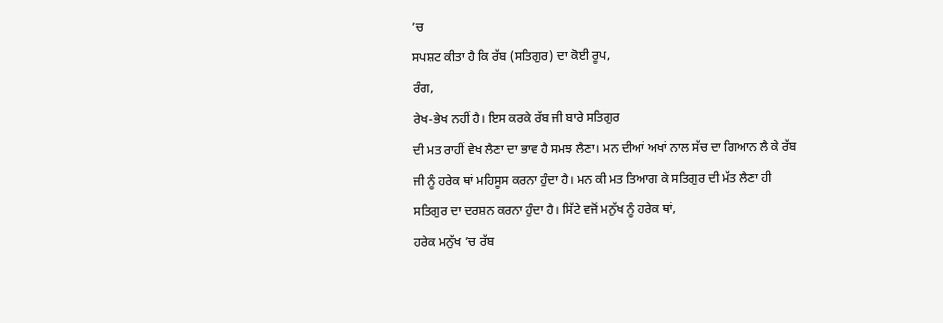’ਚ
ਸਪਸ਼ਟ ਕੀਤਾ ਹੈ ਕਿ ਰੱਬ (ਸਤਿਗੁਰ) ਦਾ ਕੋਈ ਰੂਪ,
ਰੰਗ,
ਰੇਖ-ਭੇਖ ਨਹੀਂ ਹੈ। ਇਸ ਕਰਕੇ ਰੱਬ ਜੀ ਬਾਰੇ ਸਤਿਗੁਰ
ਦੀ ਮਤ ਰਾਹੀਂ ਵੇਖ ਲੈਣਾ ਦਾ ਭਾਵ ਹੈ ਸਮਝ ਲੈਣਾ। ਮਨ ਦੀਆਂ ਅਖਾਂ ਨਾਲ ਸੱਚ ਦਾ ਗਿਆਨ ਲੈ ਕੇ ਰੱਬ
ਜੀ ਨੂੰ ਹਰੇਕ ਥਾਂ ਮਹਿਸੂਸ ਕਰਨਾ ਹੁੰਦਾ ਹੈ। ਮਨ ਕੀ ਮਤ ਤਿਆਗ ਕੇ ਸਤਿਗੁਰ ਦੀ ਮੱਤ ਲੈਣਾ ਹੀ
ਸਤਿਗੁਰ ਦਾ ਦਰਸ਼ਨ ਕਰਨਾ ਹੁੰਦਾ ਹੈ। ਸਿੱਟੇ ਵਜੋਂ ਮਨੁੱਖ ਨੂੰ ਹਰੇਕ ਥਾਂ,
ਹਰੇਕ ਮਨੁੱਖ ’ਚ ਰੱਬ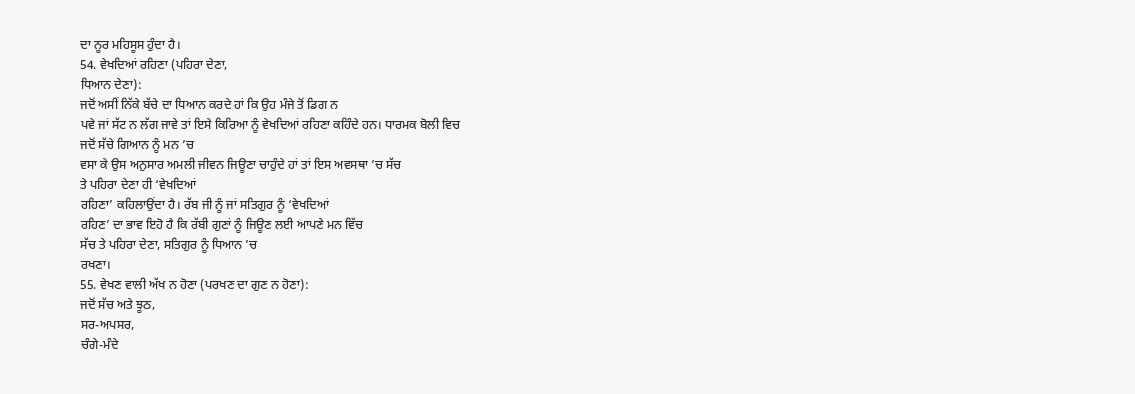ਦਾ ਨੂਰ ਮਹਿਸੂਸ ਹੁੰਦਾ ਹੈ।
54. ਵੇਖਦਿਆਂ ਰਹਿਣਾ (ਪਹਿਰਾ ਦੇਣਾ,
ਧਿਆਨ ਦੇਣਾ):
ਜਦੋਂ ਅਸੀਂ ਨਿੱਕੇ ਬੱਚੇ ਦਾ ਧਿਆਨ ਕਰਦੇ ਹਾਂ ਕਿ ਉਹ ਮੰਜੇ ਤੋਂ ਡਿਗ ਨ
ਪਵੇ ਜਾਂ ਸੱਟ ਨ ਲੱਗ ਜਾਵੇ ਤਾਂ ਇਸੇ ਕਿਰਿਆ ਨੂੰ ਵੇਖਦਿਆਂ ਰਹਿਣਾ ਕਹਿੰਦੇ ਹਨ। ਧਾਰਮਕ ਬੋਲੀ ਵਿਚ
ਜਦੋਂ ਸੱਚੇ ਗਿਆਨ ਨੂੰ ਮਨ ’ਚ
ਵਸਾ ਕੇ ਉਸ ਅਨੁਸਾਰ ਅਮਲੀ ਜੀਵਨ ਜਿਊਣਾ ਚਾਹੁੰਦੇ ਹਾਂ ਤਾਂ ਇਸ ਅਵਸਥਾ ’ਚ ਸੱਚ
ਤੇ ਪਹਿਰਾ ਦੇਣਾ ਹੀ ‘ਵੇਖਦਿਆਂ
ਰਹਿਣਾ’ ਕਹਿਲਾਉਂਦਾ ਹੈ। ਰੱਬ ਜੀ ਨੂੰ ਜਾਂ ਸਤਿਗੁਰ ਨੂੰ ‘ਵੇਖਦਿਆਂ
ਰਹਿਣ’ ਦਾ ਭਾਵ ਇਹੋ ਹੈ ਕਿ ਰੱਬੀ ਗੁਣਾਂ ਨੂੰ ਜਿਊਣ ਲਈ ਆਪਣੇ ਮਨ ਵਿੱਚ
ਸੱਚ ਤੇ ਪਹਿਰਾ ਦੇਣਾ, ਸਤਿਗੁਰ ਨੂੰ ਧਿਆਨ ’ਚ
ਰਖਣਾ।
55. ਵੇਖਣ ਵਾਲੀ ਅੱਖ ਨ ਹੋਣਾ (ਪਰਖਣ ਦਾ ਗੁਣ ਨ ਹੋਣਾ):
ਜਦੋਂ ਸੱਚ ਅਤੇ ਝੂਠ,
ਸਰ-ਅਪਸਰ,
ਚੰਗੇ-ਮੰਦੇ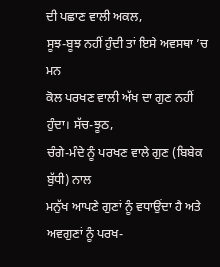ਦੀ ਪਛਾਣ ਵਾਲੀ ਅਕਲ,
ਸੂਝ-ਬੂਝ ਨਹੀਂ ਹੁੰਦੀ ਤਾਂ ਇਸੇ ਅਵਸਥਾ ’ਚ ਮਨ
ਕੋਲ ਪਰਖਣ ਵਾਲੀ ਅੱਖ ਦਾ ਗੁਣ ਨਹੀਂ ਹੁੰਦਾ। ਸੱਚ-ਝੂਠ,
ਚੰਗੇ-ਮੰਦੇ ਨੂੰ ਪਰਖਣ ਵਾਲੇ ਗੁਣ (ਬਿਬੇਕ ਬੁੱਧੀ) ਨਾਲ
ਮਨੁੱਖ ਆਪਣੇ ਗੁਣਾਂ ਨੂੰ ਵਧਾਉਂਦਾ ਹੈ ਅਤੇ ਅਵਗੁਣਾਂ ਨੂੰ ਪਰਖ-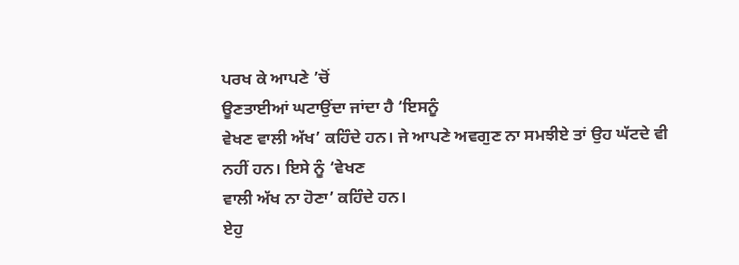ਪਰਖ ਕੇ ਆਪਣੇ ’ਚੋਂ
ਊਣਤਾਈਆਂ ਘਟਾਉਂਦਾ ਜਾਂਦਾ ਹੈ ‘ਇਸਨੂੰ
ਵੇਖਣ ਵਾਲੀ ਅੱਖ’ ਕਹਿੰਦੇ ਹਨ। ਜੇ ਆਪਣੇ ਅਵਗੁਣ ਨਾ ਸਮਝੀਏ ਤਾਂ ਉਹ ਘੱਟਦੇ ਵੀ
ਨਹੀਂ ਹਨ। ਇਸੇ ਨੂੰ ‘ਵੇਖਣ
ਵਾਲੀ ਅੱਖ ਨਾ ਹੋਣਾ’ ਕਹਿੰਦੇ ਹਨ।
ਏਹੁ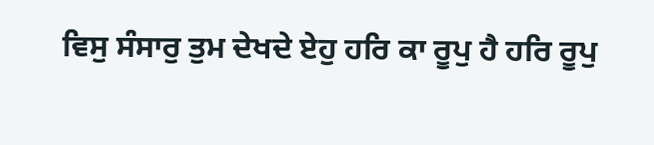ਵਿਸੁ ਸੰਸਾਰੁ ਤੁਮ ਦੇਖਦੇ ਏਹੁ ਹਰਿ ਕਾ ਰੂਪੁ ਹੈ ਹਰਿ ਰੂਪੁ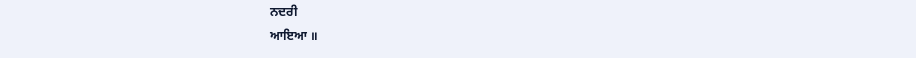ਨਦਰੀ
ਆਇਆ ॥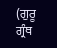(ਗੁਰੂ
ਗ੍ਰੰਥ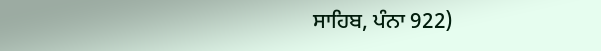ਸਾਹਿਬ, ਪੰਨਾ 922)